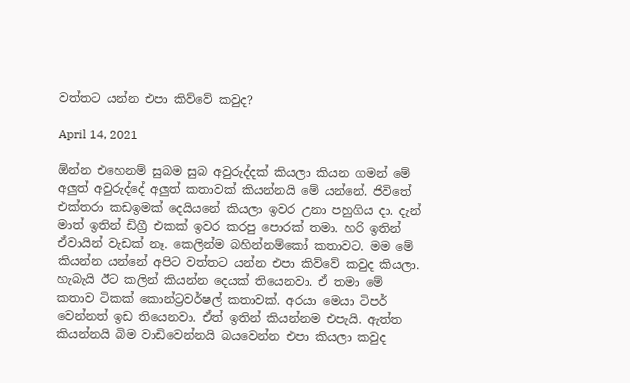වත්තට යන්න එපා කිව්වේ කවුද?

April 14, 2021

ඕන්න එහෙනම් සුබම සුබ අවුරුද්දක් කියලා කියන ගමන් මේ අලුත් අවුරුද්දේ අලුත් කතාවක් කියන්නයි මේ යන්නේ. ජිවිතේ එක්තරා කඩඉමක් දෙයියනේ කියලා ඉවර උනා පහුගිය දා. දැන් මාත් ඉතින් ඩිග්‍රී එකක් ඉවර කරපු පොරක් තමා. හරි ඉතින් ඒවායින් වැඩක් නෑ. කෙලින්ම බහින්නම්කෝ කතාවට. මම මේ කියන්න යන්නේ අපිට වත්තට යන්න එපා කිව්වේ කවුද කියලා. හැබැයි ඊට කලින් කියන්න දෙයක් තියෙනවා. ඒ තමා මේ කතාව ටිකක් කොන්ට්‍රවර්ෂල් කතාවක්. අරයා මෙයා ටිපර් වෙන්නත් ඉඩ තියෙනවා. ඒත් ඉතින් කියන්නම එපැයි. ඇත්ත කියන්නයි බිම වාඩිවෙන්නයි බයවෙන්න එපා කියලා කවුද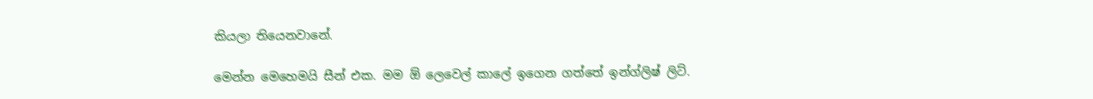කියලා තියෙනවානේ.

මෙන්න මෙහෙමයි සීන් එක. මම ඕ ලෙවෙල් කාලේ ඉගෙන ගත්තේ ඉන්ග්ලිෂ් ලිට්.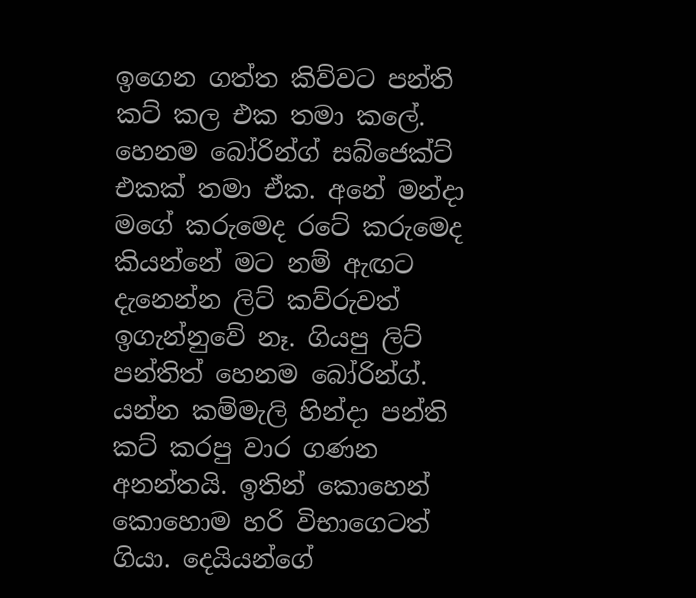ඉගෙන ගත්ත කිව්වට පන්ති කට් කල එක තමා කලේ. හෙනම බෝරින්ග් සබ්ජෙක්ට් එකක් තමා ඒක. අනේ මන්දා මගේ කරුමෙද රටේ කරුමෙද කියන්නේ මට නම් ඇඟට දැනෙන්න ලිට් කව්රුවත් ඉගැන්නුවේ නෑ. ගියපු ලිට් පන්තිත් හෙනම බෝරින්ග්. යන්න කම්මැලි හින්දා පන්ති කට් කරපු වාර ගණන අනන්තයි. ඉතින් කොහෙන් කොහොම හරි විභාගෙටත් ගියා. දෙයියන්ගේ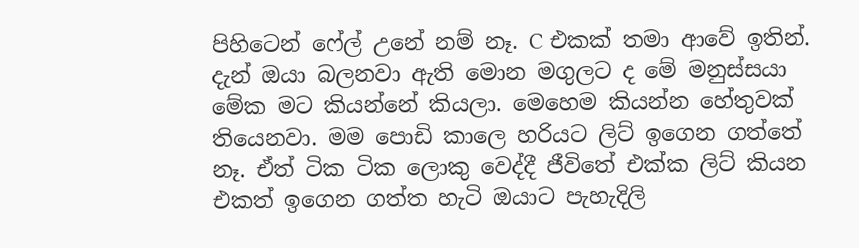පිහිටෙන් ෆේල් උනේ නම් නෑ. C එකක් තමා ආවේ ඉතින්. දැන් ඔයා බලනවා ඇති මොන මගුලට ද මේ මනුස්සයා මේක මට කියන්නේ කියලා. මෙහෙම කියන්න හේතුවක් තියෙනවා. මම පොඩි කාලෙ හරියට ලිට් ඉගෙන ගත්තේ නෑ. ඒත් ටික ටික ලොකු වෙද්දී ජීවිතේ එක්ක ලිට් කියන එකත් ඉගෙන ගත්ත හැටි ඔයාට පැහැදිලි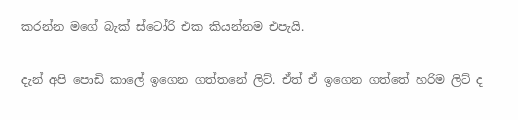කරන්න මගේ බැක් ස්ටෝරි එක කියන්නම එපැයි.

දැන් අපි පොඩි කාලේ ඉගෙන ගත්තනේ ලිට්. ඒත් ඒ ඉගෙන ගත්තේ හරිම ලිට් ද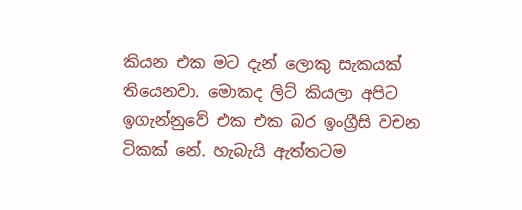කියන එක මට දැන් ලොකු සැකයක් තියෙනවා. මොකද ලිට් කියලා අපිට ඉගැන්නුවේ එක එක බර ඉංග්‍රීසි වචන ටිකක් නේ. හැබැයි ඇත්තටම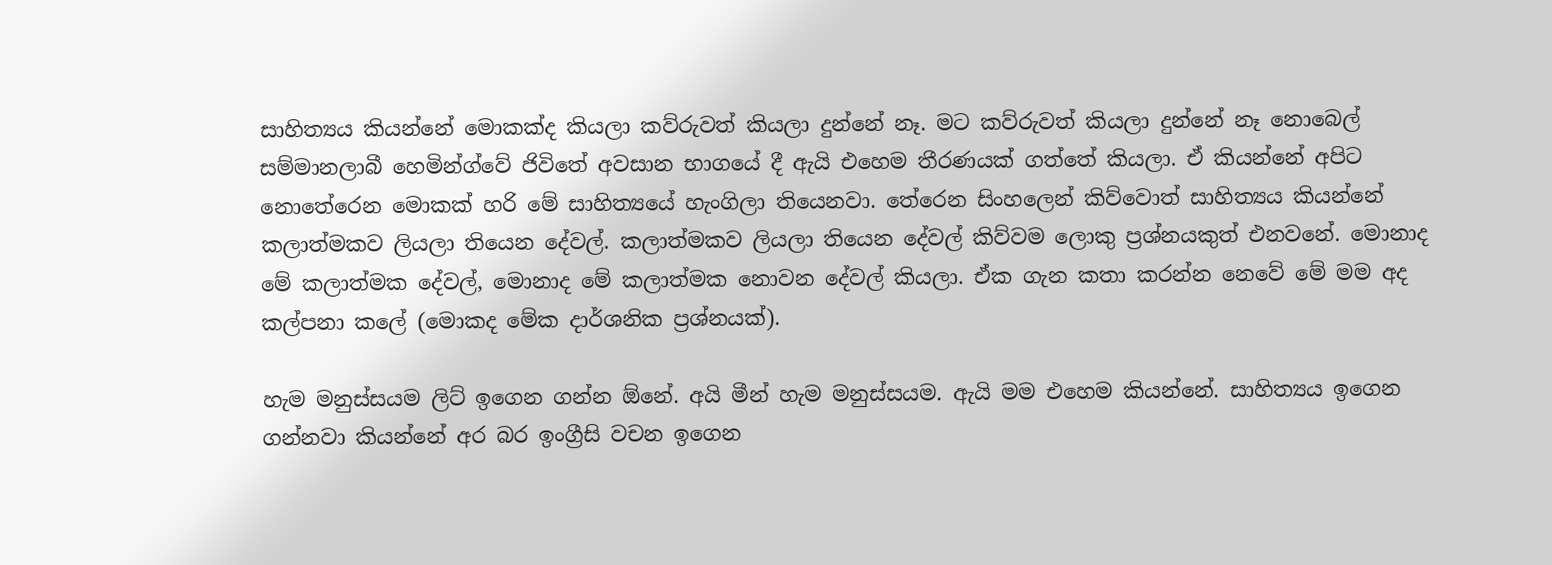සාහිත්‍යය කියන්නේ මොකක්ද කියලා කව්රුවත් කියලා දුන්නේ නෑ. මට කව්රුවත් කියලා දුන්නේ නෑ නොබෙල් සම්මානලාබී හෙමින්ග්වේ ජිවිතේ අවසාන භාගයේ දී ඇයි එහෙම තීරණයක් ගත්තේ කියලා. ඒ කියන්නේ අපිට නොතේරෙන මොකක් හරි මේ සාහිත්‍යයේ හැංගිලා තියෙනවා. තේරෙන සිංහලෙන් කිව්වොත් සාහිත්‍යය කියන්නේ කලාත්මකව ලියලා තියෙන දේවල්. කලාත්මකව ලියලා තියෙන දේවල් කිව්වම ලොකු ප්‍රශ්නයකුත් එනවනේ. මොනාද මේ කලාත්මක දේවල්, මොනාද මේ කලාත්මක නොවන දේවල් කියලා. ඒක ගැන කතා කරන්න නෙවේ මේ මම අද කල්පනා කලේ (මොකද මේක දාර්ශනික ප්‍රශ්නයක්).

හැම මනුස්සයම ලිට් ඉගෙන ගන්න ඕනේ. අයි මීන් හැම මනුස්සයම. ඇයි මම එහෙම කියන්නේ. සාහිත්‍යය ඉගෙන ගන්නවා කියන්නේ අර බර ඉංග්‍රීසි වචන ඉගෙන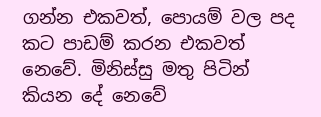ගන්න එකවත්, පොයම් වල පද කට පාඩම් කරන එකවත් නෙවේ. මිනිස්සු මතු පිටින් කියන දේ නෙවේ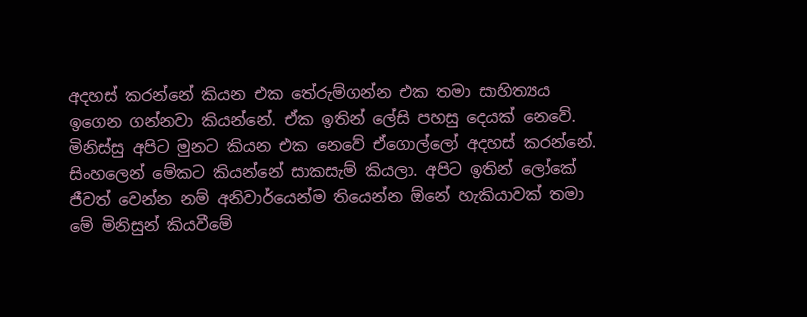අදහස් කරන්නේ කියන එක තේරුම්ගන්න එක තමා සාහිත්‍යය ඉගෙන ගන්නවා කියන්නේ. ඒක ඉතින් ලේසි පහසු දෙයක් නෙවේ. මිනිස්සු අපිට මුනට කියන එක නෙවේ ඒගොල්ලෝ අදහස් කරන්නේ. සිංහලෙන් මේකට කියන්නේ සාකසැම් කියලා. අපිට ඉතින් ලෝකේ ජීවත් වෙන්න නම් අනිවාර්යෙන්ම තියෙන්න ඕනේ හැකියාවක් තමා මේ මිනිසුන් කියවීමේ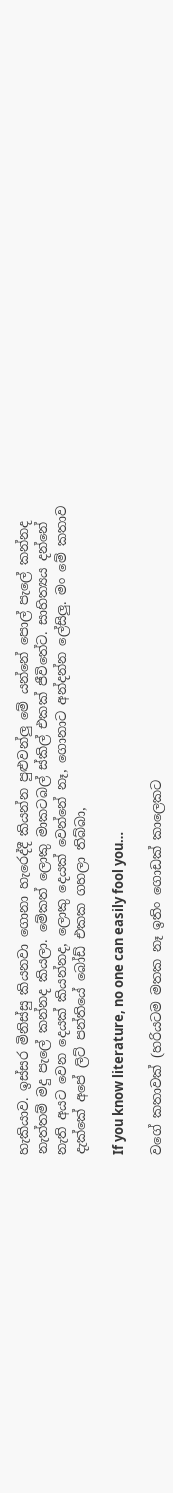හැකියාව. ඉස්සර මිනිස්සු කියනවා ගොනා හැරෙද්දී කියන්න පුළුවන්ලු මේ යන්නේ පොල් පැලේ කන්නද නැත්තම් මදු පැලේ කන්නද කියලා. මේකත් ලොකු මාකටබල් ස්කිල් එකක් ජීවිතේට. සාහිත්‍යය දන්නේ නැති අයට වෙන දෙයක් කියන්නද, ලොකු දෙයක් වෙන්නේ නෑ, ගොනාට අන්දන්න ලේසිලු. මං මේ කතාව දැක්කේ අපේ ලිට් පන්තියේ බෝඩ් එකක ගහලා තිබ්බා,

If you know literature, no one can easily fool you…

වගේ කතාවක් (හරියටම මතක නෑ ඉතිං ගොඩක් කාලෙකට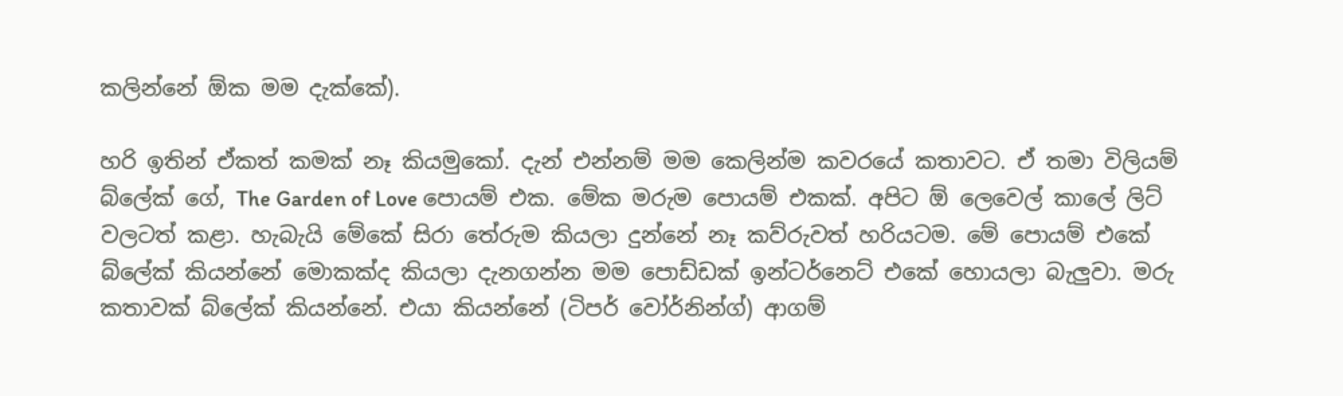කලින්නේ ඕක මම දැක්කේ).

හරි ඉතින් ඒකත් කමක් නෑ කියමුකෝ. දැන් එන්නම් මම කෙලින්ම කවරයේ කතාවට. ඒ තමා විලියම් බ්ලේක් ගේ, The Garden of Love පොයම් එක. මේක මරුම පොයම් එකක්. අපිට ඕ ලෙවෙල් කාලේ ලිට් වලටත් කළා. හැබැයි මේකේ සිරා තේරුම කියලා දුන්නේ නෑ කව්රුවත් හරියටම. මේ පොයම් එකේ බ්ලේක් කියන්නේ මොකක්ද කියලා දැනගන්න මම පොඩ්ඩක් ඉන්ටර්නෙට් එකේ හොයලා බැලුවා. මරු කතාවක් බ්ලේක් කියන්නේ. එයා කියන්නේ (ටිපර් වෝර්නින්ග්) ආගම්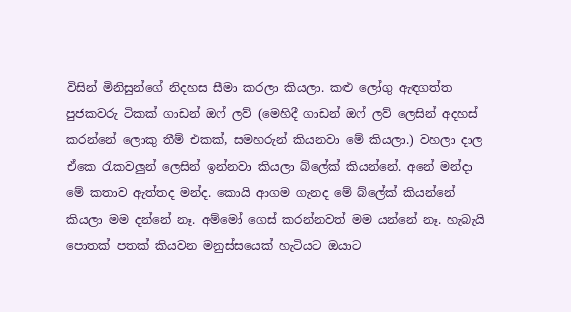විසින් මිනිසුන්ගේ නිදහස සීමා කරලා කියලා. කළු ලෝගු ඇඳගත්ත පුජකවරු ටිකක් ගාඩන් ඔෆ් ලව් (මෙහිදී ගාඩන් ඔෆ් ලව් ලෙසින් අදහස් කරන්නේ ලොකු තීම් එකක්, සමහරුන් කියනවා මේ කියලා.) වහලා දාල ඒකෙ රැකවලුන් ලෙසින් ඉන්නවා කියලා බ්ලේක් කියන්නේ. අනේ මන්දා මේ කතාව ඇත්තද මන්ද. කොයි ආගම ගැනද මේ බ්ලේක් කියන්නේ කියලා මම දන්නේ නෑ. අම්මෝ ගෙස් කරන්නවත් මම යන්නේ නෑ. හැබැයි පොතක් පතක් කියවන මනුස්සයෙක් හැටියට ඔයාට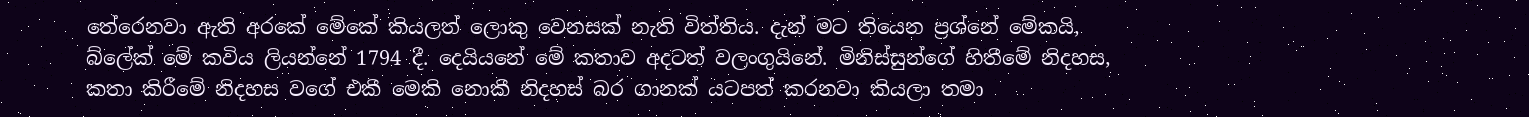තේරෙනවා ඇති අරකේ මේකේ කියලත් ලොකු වෙනසක් නැති විත්තිය. දැන් මට තියෙන ප්‍රශ්නේ මේකයි, බ්ලේක් මේ කවිය ලියන්නේ 1794 දී. දෙයියනේ මේ කතාව අදටත් වලංගුයිනේ. මිනිස්සුන්ගේ හිතීමේ නිදහස, කතා කිරීමේ නිදහස වගේ එකී මෙකි නොකී නිදහස් බර ගානක් යටපත් කරනවා කියලා තමා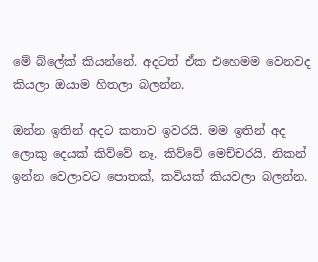මේ බ්ලේක් කියන්නේ. අදටත් ඒක එහෙමම වෙනවද කියලා ඔයාම හිතලා බලන්න.

ඔන්න ඉතින් අදට කතාව ඉවරයි. මම ඉතින් අද ලොකු දෙයක් කිව්වේ නෑ. කිව්වේ මෙච්චරයි. නිකන් ඉන්න වෙලාවට පොතක්, කවියක් කියවලා බලන්න.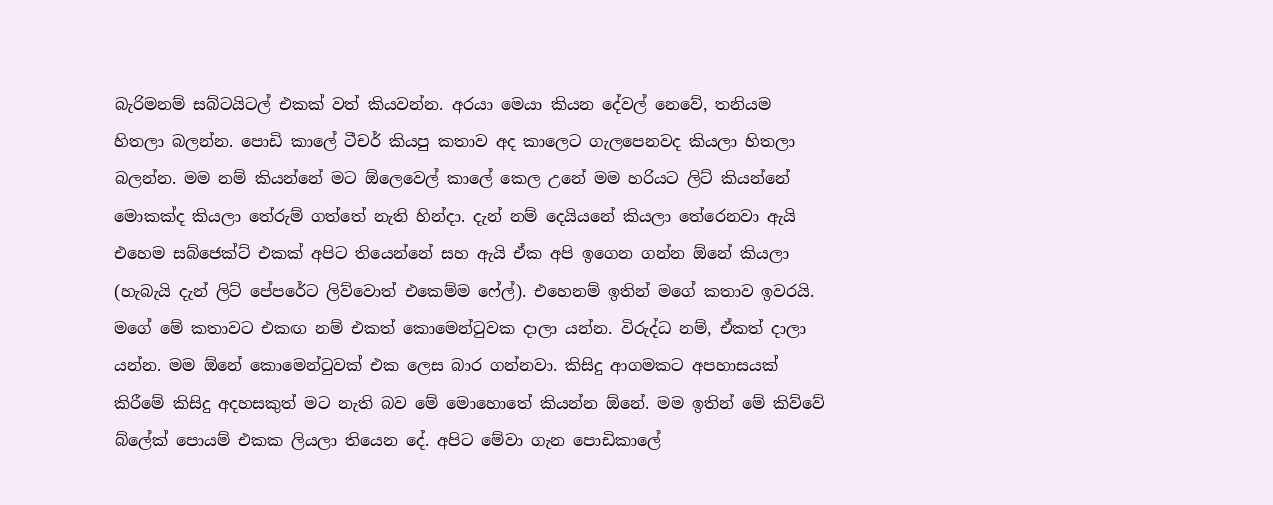බැරිමනම් සබ්ටයිටල් එකක් වත් කියවන්න. අරයා මෙයා කියන දේවල් නෙවේ, තනියම හිතලා බලන්න. පොඩි කාලේ ටීචර් කියපු කතාව අද කාලෙට ගැලපෙනවද කියලා හිතලා බලන්න. මම නම් කියන්නේ මට ඕලෙවෙල් කාලේ කෙල උනේ මම හරියට ලිට් කියන්නේ මොකක්ද කියලා තේරුම් ගත්තේ නැති හින්දා. දැන් නම් දෙයියනේ කියලා තේරෙනවා ඇයි එහෙම සබ්ජෙක්ට් එකක් අපිට තියෙන්නේ සහ ඇයි ඒක අපි ඉගෙන ගන්න ඕනේ කියලා (හැබැයි දැන් ලිට් පේපරේට ලිව්වොත් එකෙම්ම ෆේල්). එහෙනම් ඉතින් මගේ කතාව ඉවරයි. මගේ මේ කතාවට එකඟ නම් එකත් කොමෙන්ටුවක දාලා යන්න. විරුද්ධ නම්, ඒකත් දාලා යන්න. මම ඕනේ කොමෙන්ටුවක් එක ලෙස බාර ගන්නවා. කිසිදු ආගමකට අපහාසයක් කිරීමේ කිසිදු අදහසකුත් මට නැති බව මේ මොහොතේ කියන්න ඕනේ. මම ඉතින් මේ කිව්වේ බ්ලේක් පොයම් එකක ලියලා තියෙන දේ. අපිට මේවා ගැන පොඩිකාලේ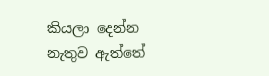කියලා දෙන්න නැතුව ඇත්තේ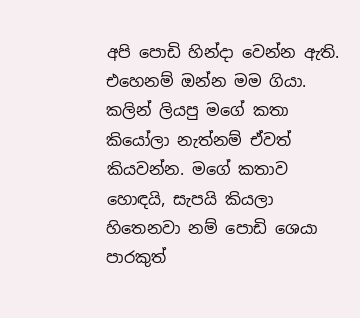අපි පොඩි හින්දා වෙන්න ඇති. එහෙනම් ඔන්න මම ගියා. කලින් ලියපු මගේ කතා කියෝලා නැත්නම් ඒවත් කියවන්න. මගේ කතාව හොඳයි, සැපයි කියලා හිතෙනවා නම් පොඩි ශෙයා පාරකුත්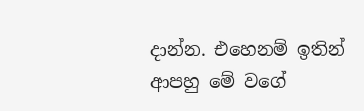දාන්න. එහෙනම් ඉතින් ආපහු මේ වගේ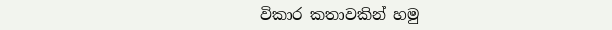විකාර කතාවකින් හමු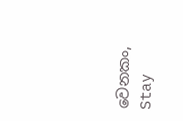වෙනකං, Stay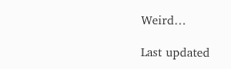Weird…

Last updated